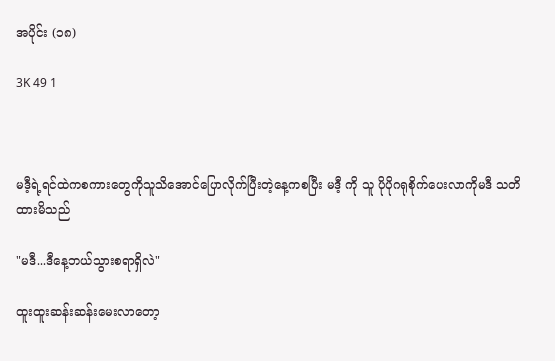အပိုင်း (၁၈)

3K 49 1



မဒီ့ရဲ့ရင်ထဲကစကားတွေကိုသူသိအောင်ပြောလိုက်ပြီးတဲ့နေ့ကစပြီး မဒီ့ ကို သူ ပိုပိုဂရုစိုက်ပေးလာကိုမဒီ သတိထားမိသည်

"မဒီ...ဒီနေ့ဘယ်သွားစရာရှိလဲ"

ထူးထူးဆန်းဆန်းမေးလာတော့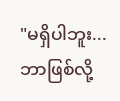"မရှိပါဘူး...ဘာဖြစ်လို့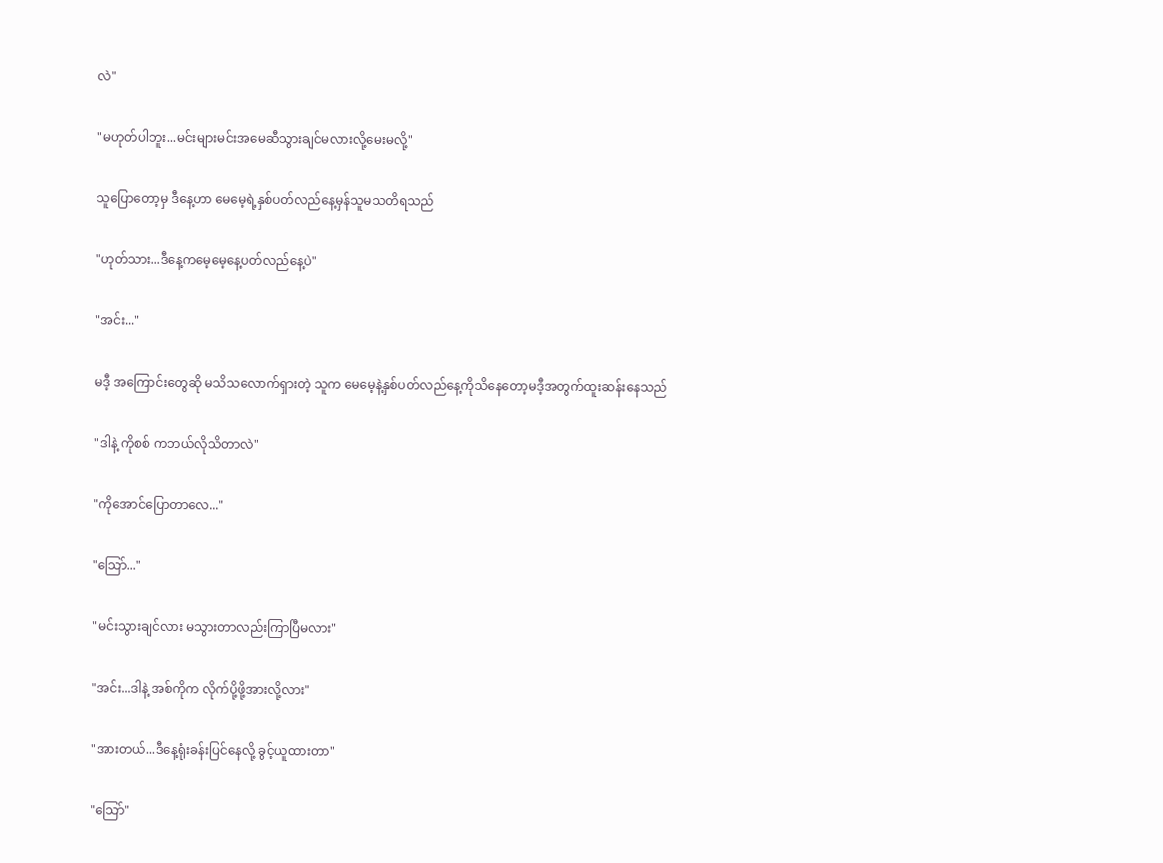လဲ"

"မဟုတ်ပါဘူး...မင်းများမင်းအမေဆီသွားချင်မလားလို့မေးမလို့"

သူပြောတော့မှ ဒီနေ့ဟာ မေမေ့ရဲ့နှစ်ပတ်လည်နေ့မှန်သူမသတိရသည်

"ဟုတ်သား...ဒီနေ့ကမေ့မေ့နေ့ပတ်လည်နေ့ပဲ"

"အင်း..."

မဒီ့ အကြောင်းတွေဆို မသိသလောက်ရှားတဲ့ သူက မေမေ့နဲ့နှစ်ပတ်လည်နေ့ကိုသိနေတော့မဒီ့အတွက်ထူးဆန်းနေသည်

"ဒါနဲ့ ကိုစစ် ကဘယ်လိုသိတာလဲ"

"ကိုအောင်ပြောတာလေ..."

"သြော်..."

"မင်းသွားချင်လား မသွားတာလည်းကြာပြီမလား"

"အင်း...ဒါနဲ့ အစ်ကိုက လိုက်ပို့ဖို့အားလို့လား"

"အားတယ်...ဒီနေ့ရုံးခန်းပြင်နေလို့ ခွင့်ယူထားတာ"

"သြော်"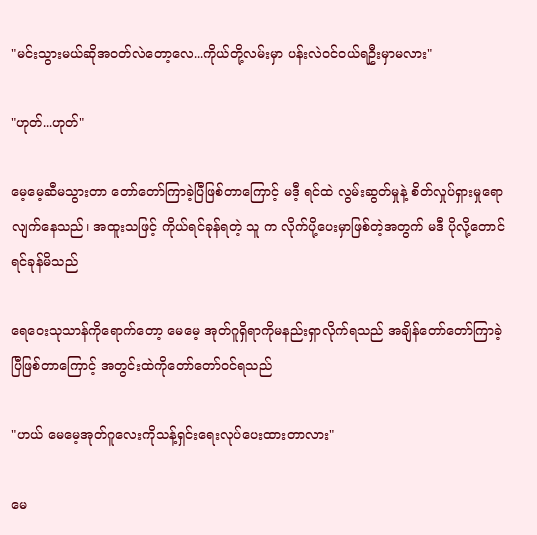"မင်းသွားမယ်ဆိုအဝတ်လဲတော့လေ...ကိုယ်တို့လမ်းမှာ ပန်းလဲဝင်ဝယ်ရဦးမှာမလား"

"ဟုတ်...ဟုတ်"

မေ့မေ့ဆီမသွားတာ တော်တော်ကြာခဲ့ပြီဖြစ်တာကြောင့် မဒီ့ ရင်ထဲ လွမ်းဆွတ်မှုနဲ့ စိတ်လှုပ်ရှားမှုရောလျက်နေသည်၊ အထူးသဖြင့် ကိုယ်ရင်ခုန်ရတဲ့ သူ က လိုက်ပို့ပေးမှာဖြစ်တဲ့အတွက် မဒီ ပိုလို့တောင်ရင်ခုန်မိသည်

ရေဝေးသုသာန်ကိုရောက်တော့ မေမေ့ အုတ်ဂူရှိရာကိုမနည်းရှာလိုက်ရသည် အချိန်တော်တော်ကြာခဲ့ပြီဖြစ်တာကြောင့် အတွင်းထဲကိုတော်တော်ဝင်ရသည်

"ဟယ် မေမေ့အုတ်ဂူလေးကိုသန့်ရှင်းရေးလုပ်ပေးထားတာလား"

မေ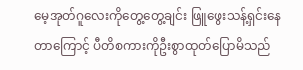မေ့အုတ်ဂူလေးကိုတွေ့တွေ့ချင်း ဖြူဖွေးသန့်ရှင်းနေတာကြောင့် ပီတိစကားကိုဦးစွာထုတ်ပြောမိသည်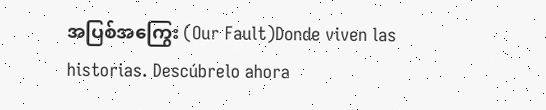အပြစ်အကြွေး (Our Fault)Donde viven las historias. Descúbrelo ahora